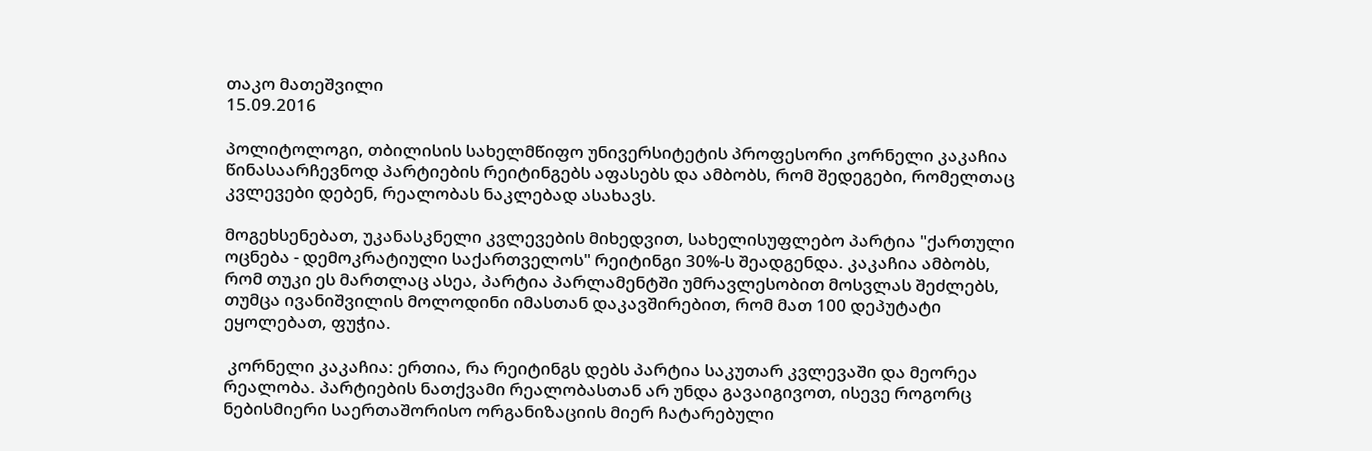თაკო მათეშვილი
15.09.2016

პოლიტოლოგი, თბილისის სახელმწიფო უნივერსიტეტის პროფესორი კორნელი კაკაჩია წინასაარჩევნოდ პარტიების რეიტინგებს აფასებს და ამბობს, რომ შედეგები, რომელთაც კვლევები დებენ, რეალობას ნაკლებად ასახავს.

მოგეხსენებათ, უკანასკნელი კვლევების მიხედვით, სახელისუფლებო პარტია "ქართული ოცნება - დემოკრატიული საქართველოს" რეიტინგი 30%-ს შეადგენდა. კაკაჩია ამბობს, რომ თუკი ეს მართლაც ასეა, პარტია პარლამენტში უმრავლესობით მოსვლას შეძლებს, თუმცა ივანიშვილის მოლოდინი იმასთან დაკავშირებით, რომ მათ 100 დეპუტატი ეყოლებათ, ფუჭია.

 კორნელი კაკაჩია: ერთია, რა რეიტინგს დებს პარტია საკუთარ კვლევაში და მეორეა რეალობა. პარტიების ნათქვამი რეალობასთან არ უნდა გავაიგივოთ, ისევე როგორც ნებისმიერი საერთაშორისო ორგანიზაციის მიერ ჩატარებული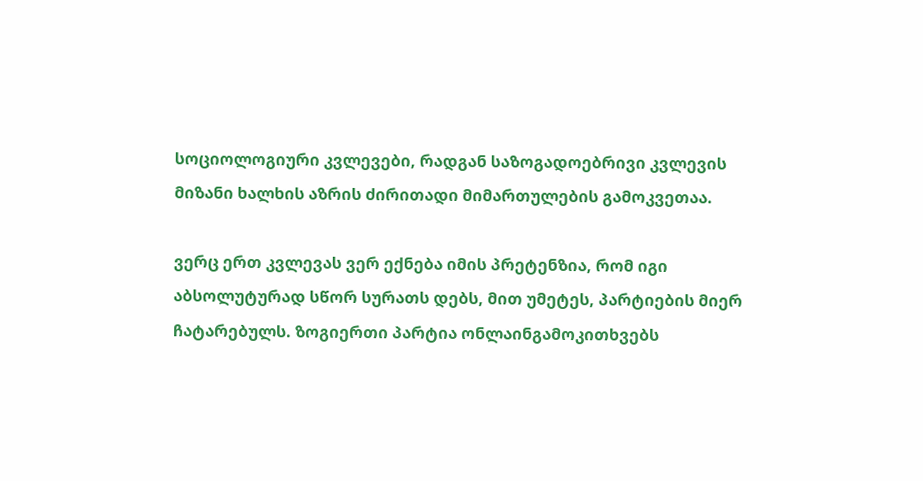სოციოლოგიური კვლევები, რადგან საზოგადოებრივი კვლევის მიზანი ხალხის აზრის ძირითადი მიმართულების გამოკვეთაა.

ვერც ერთ კვლევას ვერ ექნება იმის პრეტენზია, რომ იგი აბსოლუტურად სწორ სურათს დებს, მით უმეტეს, პარტიების მიერ ჩატარებულს. ზოგიერთი პარტია ონლაინგამოკითხვებს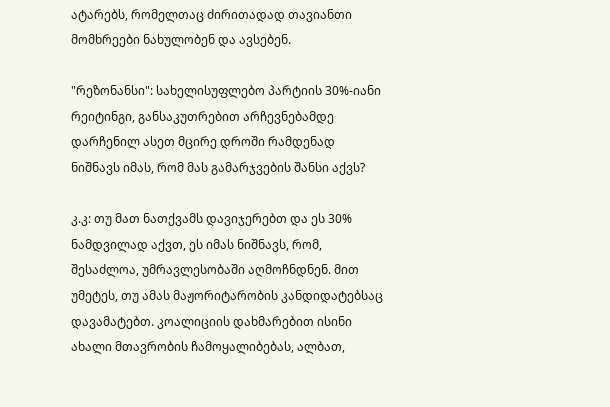ატარებს, რომელთაც ძირითადად თავიანთი მომხრეები ნახულობენ და ავსებენ.

"რეზონანსი": სახელისუფლებო პარტიის 30%-იანი რეიტინგი, განსაკუთრებით არჩევნებამდე დარჩენილ ასეთ მცირე დროში რამდენად ნიშნავს იმას, რომ მას გამარჯვების შანსი აქვს?

კ.კ: თუ მათ ნათქვამს დავიჯერებთ და ეს 30% ნამდვილად აქვთ, ეს იმას ნიშნავს, რომ, შესაძლოა, უმრავლესობაში აღმოჩნდნენ. მით უმეტეს, თუ ამას მაჟორიტარობის კანდიდატებსაც დავამატებთ. კოალიციის დახმარებით ისინი ახალი მთავრობის ჩამოყალიბებას, ალბათ,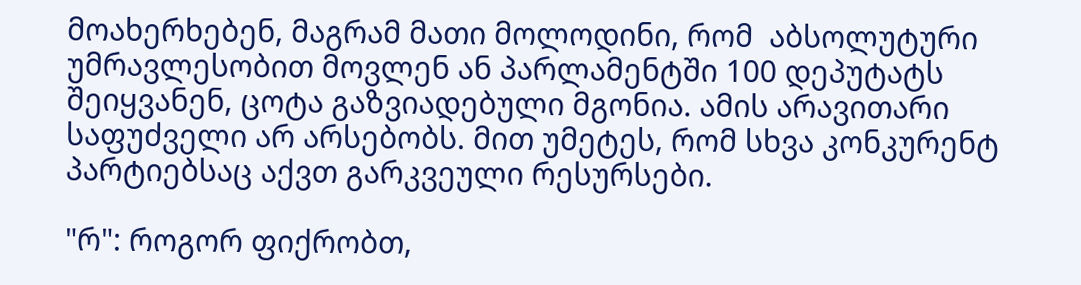მოახერხებენ, მაგრამ მათი მოლოდინი, რომ  აბსოლუტური უმრავლესობით მოვლენ ან პარლამენტში 100 დეპუტატს შეიყვანენ, ცოტა გაზვიადებული მგონია. ამის არავითარი საფუძველი არ არსებობს. მით უმეტეს, რომ სხვა კონკურენტ პარტიებსაც აქვთ გარკვეული რესურსები.

"რ": როგორ ფიქრობთ,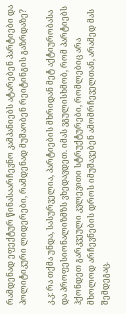რამდენად ეფექტურ წინასაარჩევნო კამპანიებს ატარებენ პარტიები და პოლიტიკური ლიდერები, რამდენად მუშაობენ რეიტინგის გაზრდაზე?

კ.კ: რა თქმა უნდა, სასურველია, პარტიების მხრიდან მეტ აქტიურობასა და პროფესიონალიზმზს ვხედავდეთ. იმას ვგულისხმობ, რომ პარტიებს ჰქონდეთ გარკვეული კვლევითი სტრუქტურები, რომლებიც არა მხოლოდ არჩევნების დროს იმუშავებენ ამომრჩეველთან, არამედ მას შემდეგაც.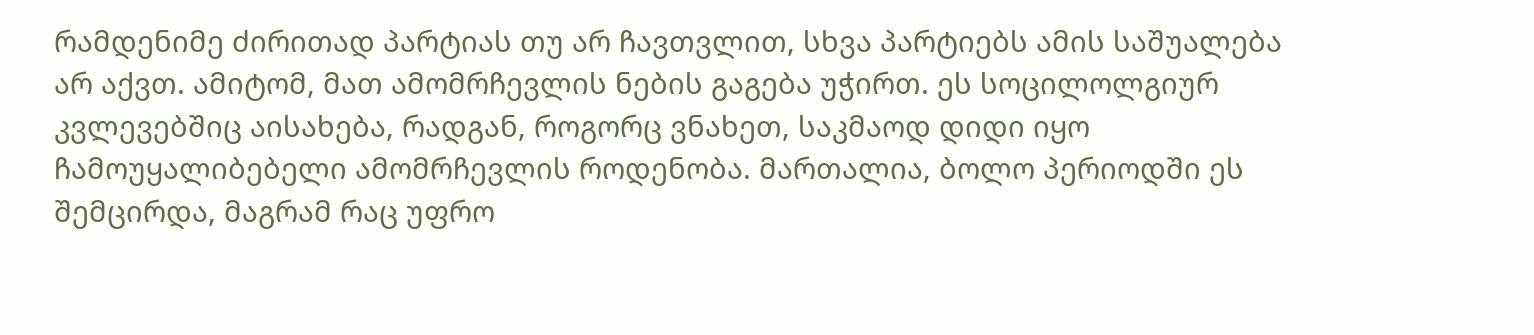რამდენიმე ძირითად პარტიას თუ არ ჩავთვლით, სხვა პარტიებს ამის საშუალება არ აქვთ. ამიტომ, მათ ამომრჩევლის ნების გაგება უჭირთ. ეს სოცილოლგიურ კვლევებშიც აისახება, რადგან, როგორც ვნახეთ, საკმაოდ დიდი იყო ჩამოუყალიბებელი ამომრჩევლის როდენობა. მართალია, ბოლო პერიოდში ეს შემცირდა, მაგრამ რაც უფრო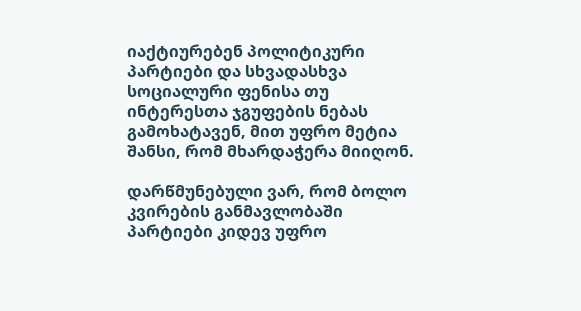იაქტიურებენ პოლიტიკური პარტიები და სხვადასხვა სოციალური ფენისა თუ ინტერესთა ჯგუფების ნებას გამოხატავენ, მით უფრო მეტია შანსი, რომ მხარდაჭერა მიიღონ.

დარწმუნებული ვარ, რომ ბოლო კვირების განმავლობაში პარტიები კიდევ უფრო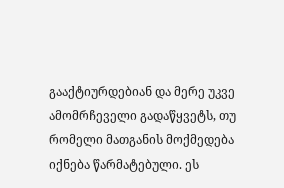გააქტიურდებიან და მერე უკვე ამომრჩეველი გადაწყვეტს, თუ რომელი მათგანის მოქმედება იქნება წარმატებული. ეს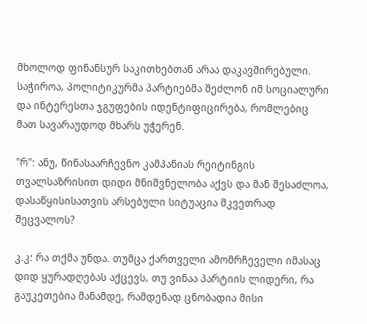მხოლოდ ფინანსურ საკითხებთან არაა დაკავშირებული. საჭიროა, პოლიტიკურმა პარტიებმა შეძლონ იმ სოციალური და ინტერესთა ჯგუფების იდენტიფიცირება, რომლებიც მათ სავარაუდოდ მხარს უჭერენ.

"რ": ანუ, წინასაარჩევნო კამპანიას რეიტინგის თვალსაზრისით დიდი მნიშვნელობა აქვს და მან შესაძლოა, დასაწყისისათვის არსებული სიტუაცია მკვეთრად შეცვალოს?

კ.კ: რა თქმა უნდა. თუმცა ქართველი ამომრჩეველი იმასაც დიდ ყურადღებას აქცევს, თუ ვინაა პარტიის ლიდერი, რა გაუკეთებია მანამდე, რამდენად ცნობადია მისი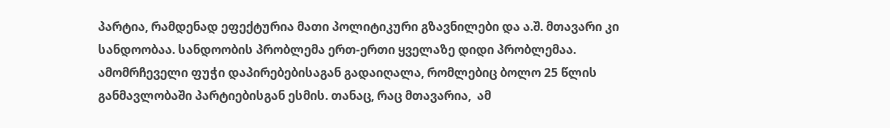პარტია, რამდენად ეფექტურია მათი პოლიტიკური გზავნილები და ა.შ. მთავარი კი სანდოობაა. სანდოობის პრობლემა ერთ-ერთი ყველაზე დიდი პრობლემაა. ამომრჩეველი ფუჭი დაპირებებისაგან გადაიღალა, რომლებიც ბოლო 25 წლის განმავლობაში პარტიებისგან ესმის. თანაც, რაც მთავარია,  ამ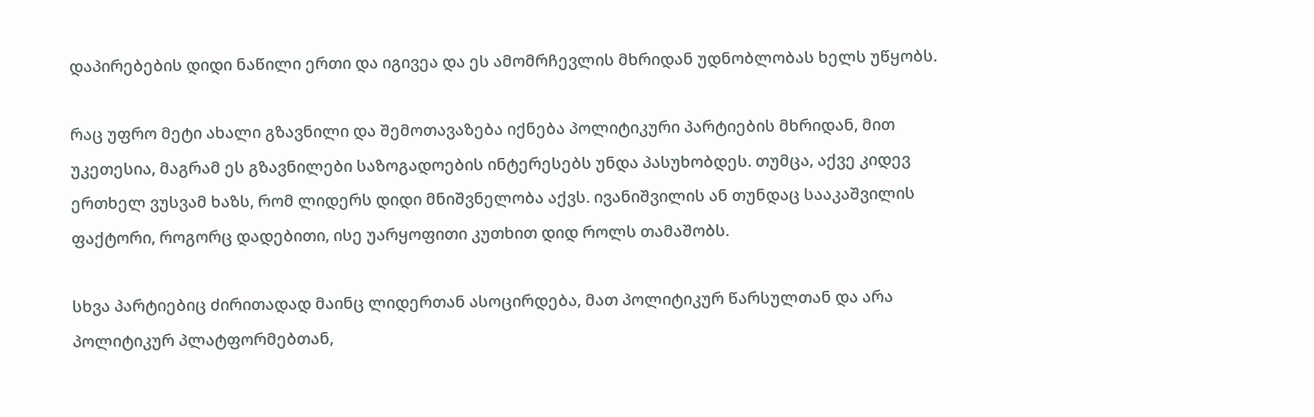დაპირებების დიდი ნაწილი ერთი და იგივეა და ეს ამომრჩევლის მხრიდან უდნობლობას ხელს უწყობს.

რაც უფრო მეტი ახალი გზავნილი და შემოთავაზება იქნება პოლიტიკური პარტიების მხრიდან, მით უკეთესია, მაგრამ ეს გზავნილები საზოგადოების ინტერესებს უნდა პასუხობდეს. თუმცა, აქვე კიდევ ერთხელ ვუსვამ ხაზს, რომ ლიდერს დიდი მნიშვნელობა აქვს. ივანიშვილის ან თუნდაც სააკაშვილის ფაქტორი, როგორც დადებითი, ისე უარყოფითი კუთხით დიდ როლს თამაშობს.

სხვა პარტიებიც ძირითადად მაინც ლიდერთან ასოცირდება, მათ პოლიტიკურ წარსულთან და არა პოლიტიკურ პლატფორმებთან,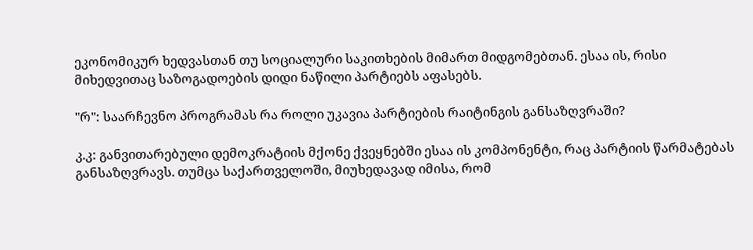ეკონომიკურ ხედვასთან თუ სოციალური საკითხების მიმართ მიდგომებთან. ესაა ის, რისი მიხედვითაც საზოგადოების დიდი ნაწილი პარტიებს აფასებს.

"რ": საარჩევნო პროგრამას რა როლი უკავია პარტიების რაიტინგის განსაზღვრაში?

კ.კ: განვითარებული დემოკრატიის მქონე ქვეყნებში ესაა ის კომპონენტი, რაც პარტიის წარმატებას განსაზღვრავს. თუმცა საქართველოში, მიუხედავად იმისა, რომ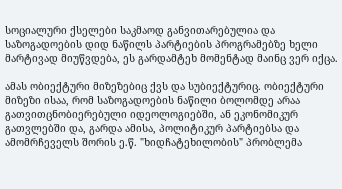სოციალური ქსელები საკმაოდ განვითარებულია და საზოგადოების დიდ ნაწილს პარტიების პროგრამებზე ხელი მარტივად მიუწვდება, ეს გარდამტეხ მომენტად მაინც ვერ იქცა.

ამას ობიექტური მიზეზებიც ქვს და სუბიექტურიც. ობიექტური მიზეზი ისაა, რომ საზოგადოების ნაწილი ბოლომდე არაა გათვითცნობიერებული იდეოლოგიებში, ან ეკონომიკურ გათვლებში და, გარდა ამისა, პოლიტიკურ პარტიებსა და ამომრჩეველს შორის ე.წ. "ხიდჩატეხილობის" პრობლემა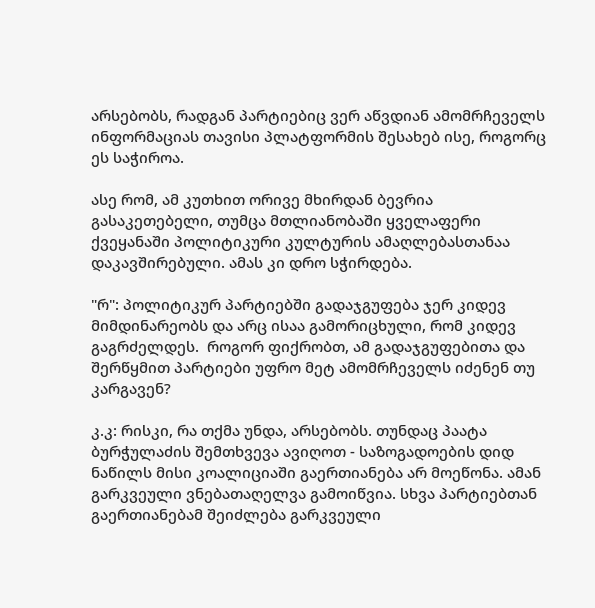არსებობს, რადგან პარტიებიც ვერ აწვდიან ამომრჩეველს ინფორმაციას თავისი პლატფორმის შესახებ ისე, როგორც ეს საჭიროა.

ასე რომ, ამ კუთხით ორივე მხირდან ბევრია გასაკეთებელი, თუმცა მთლიანობაში ყველაფერი ქვეყანაში პოლიტიკური კულტურის ამაღლებასთანაა დაკავშირებული. ამას კი დრო სჭირდება.

"რ": პოლიტიკურ პარტიებში გადაჯგუფება ჯერ კიდევ მიმდინარეობს და არც ისაა გამორიცხული, რომ კიდევ გაგრძელდეს.  როგორ ფიქრობთ, ამ გადაჯგუფებითა და შერწყმით პარტიები უფრო მეტ ამომრჩეველს იძენენ თუ კარგავენ?

კ.კ: რისკი, რა თქმა უნდა, არსებობს. თუნდაც პაატა ბურჭულაძის შემთხვევა ავიღოთ - საზოგადოების დიდ ნაწილს მისი კოალიციაში გაერთიანება არ მოეწონა. ამან გარკვეული ვნებათაღელვა გამოიწვია. სხვა პარტიებთან გაერთიანებამ შეიძლება გარკვეული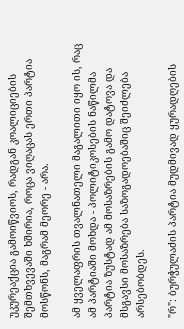უკურეაქცია გამოიწვიოს, რადგან კოალიციების შემთხვევაში ხშირია, როცა ვიღაცას ერთი პარტია მოსწონს, მაგრამ მეორე - არა.

ამ ყველაფრის თვალნათელი მაგალითი იყო ის, რაც ამ პარტიაში მოხდა - პოლიტიკოსების ნაწილმა პარტია ზუსტად ამ მოსაზრების გამო დატოვა და მსგავსი მოსაზრება საზოგადოებაშიც შეიძლება არსებობდეს.

"რ": ბურჭულაძის პარტია მუდმივად ყურადღების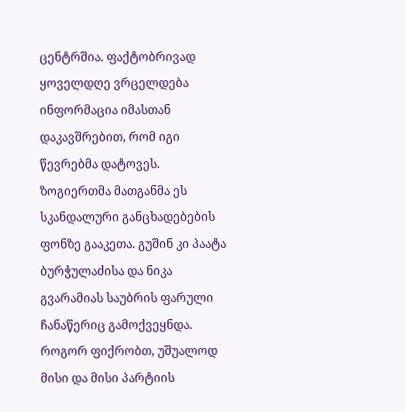ცენტრშია. ფაქტობრივად ყოველდღე ვრცელდება ინფორმაცია იმასთან დაკავშრებით, რომ იგი წევრებმა დატოვეს. ზოგიერთმა მათგანმა ეს სკანდალური განცხადებების ფონზე გააკეთა. გუშინ კი პაატა ბურჭულაძისა და ნიკა გვარამიას საუბრის ფარული ჩანაწერიც გამოქვეყნდა. როგორ ფიქრობთ, უშუალოდ მისი და მისი პარტიის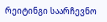რეიტინგი საარჩევნო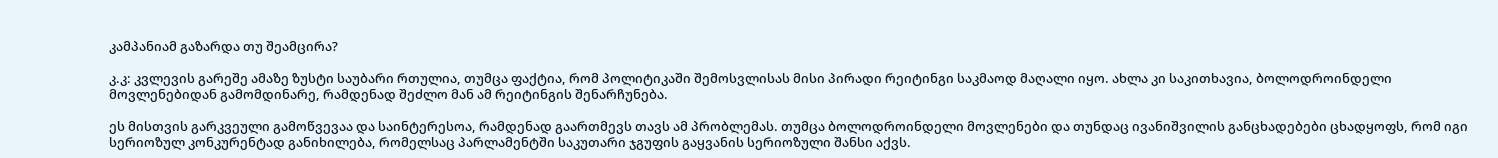კამპანიამ გაზარდა თუ შეამცირა?

კ.კ: კვლევის გარეშე ამაზე ზუსტი საუბარი რთულია, თუმცა ფაქტია, რომ პოლიტიკაში შემოსვლისას მისი პირადი რეიტინგი საკმაოდ მაღალი იყო. ახლა კი საკითხავია, ბოლოდროინდელი მოვლენებიდან გამომდინარე, რამდენად შეძლო მან ამ რეიტინგის შენარჩუნება.

ეს მისთვის გარკვეული გამოწვევაა და საინტერესოა, რამდენად გაართმევს თავს ამ პრობლემას. თუმცა ბოლოდროინდელი მოვლენები და თუნდაც ივანიშვილის განცხადებები ცხადყოფს, რომ იგი სერიოზულ კონკურენტად განიხილება, რომელსაც პარლამენტში საკუთარი ჯგუფის გაყვანის სერიოზული შანსი აქვს.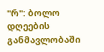"რ": ბოლო დღეების განმავლობაში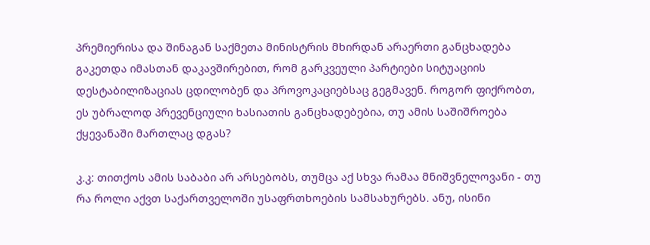პრემიერისა და შინაგან საქმეთა მინისტრის მხირდან არაერთი განცხადება გაკეთდა იმასთან დაკავშირებით, რომ გარკვეული პარტიები სიტუაციის დესტაბილიზაციას ცდილობენ და პროვოკაციებსაც გეგმავენ. როგორ ფიქრობთ, ეს უბრალოდ პრევენციული ხასიათის განცხადებებია, თუ ამის საშიშროება ქყევანაში მართლაც დგას?

კ.კ: თითქოს ამის საბაბი არ არსებობს, თუმცა აქ სხვა რამაა მნიშვნელოვანი - თუ რა როლი აქვთ საქართველოში უსაფრთხოების სამსახურებს. ანუ, ისინი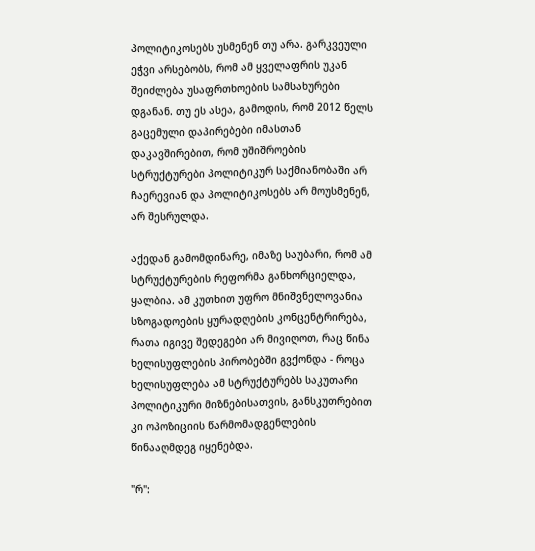პოლიტიკოსებს უსმენენ თუ არა. გარკვეული ეჭვი არსებობს, რომ ამ ყველაფრის უკან შეიძლება უსაფრთხოების სამსახურები დგანან. თუ ეს ასეა, გამოდის, რომ 2012 წელს გაცემული დაპირებები იმასთან დაკავშირებით, რომ უშიშროების სტრუქტურები პოლიტიკურ საქმიანობაში არ ჩაერევიან და პოლიტიკოსებს არ მოუსმენენ, არ შესრულდა.

აქედან გამომდინარე, იმაზე საუბარი, რომ ამ სტრუქტურების რეფორმა განხორციელდა, ყალბია. ამ კუთხით უფრო მნიშვნელოვანია სზოგადოების ყურადღების კონცენტრირება, რათა იგივე შედეგები არ მივიღოთ, რაც წინა ხელისუფლების პირობებში გვქონდა - როცა ხელისუფლება ამ სტრუქტურებს საკუთარი პოლიტიკური მიზნებისათვის, განსკუთრებით კი ოპოზიციის წარმომადგენლების წინააღმდეგ იყენებდა.

"რ":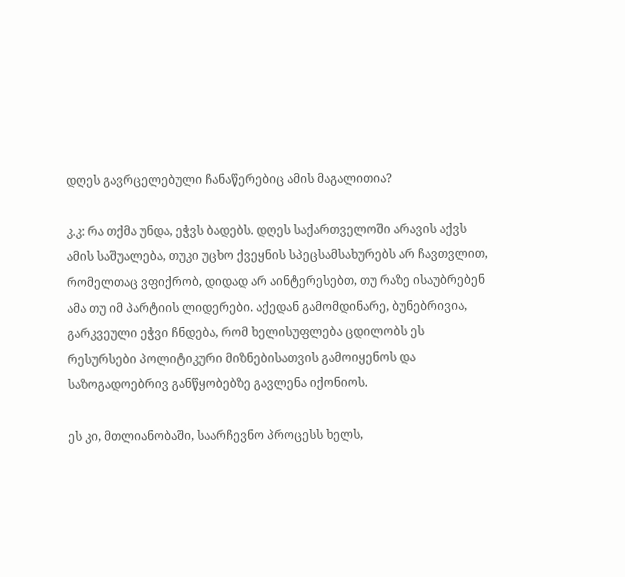დღეს გავრცელებული ჩანაწერებიც ამის მაგალითია?

კ.კ: რა თქმა უნდა, ეჭვს ბადებს. დღეს საქართველოში არავის აქვს ამის საშუალება, თუკი უცხო ქვეყნის სპეცსამსახურებს არ ჩავთვლით, რომელთაც ვფიქრობ, დიდად არ აინტერესებთ, თუ რაზე ისაუბრებენ ამა თუ იმ პარტიის ლიდერები. აქედან გამომდინარე, ბუნებრივია, გარკვეული ეჭვი ჩნდება, რომ ხელისუფლება ცდილობს ეს რესურსები პოლიტიკური მიზნებისათვის გამოიყენოს და საზოგადოებრივ განწყობებზე გავლენა იქონიოს.

ეს კი, მთლიანობაში, საარჩევნო პროცესს ხელს,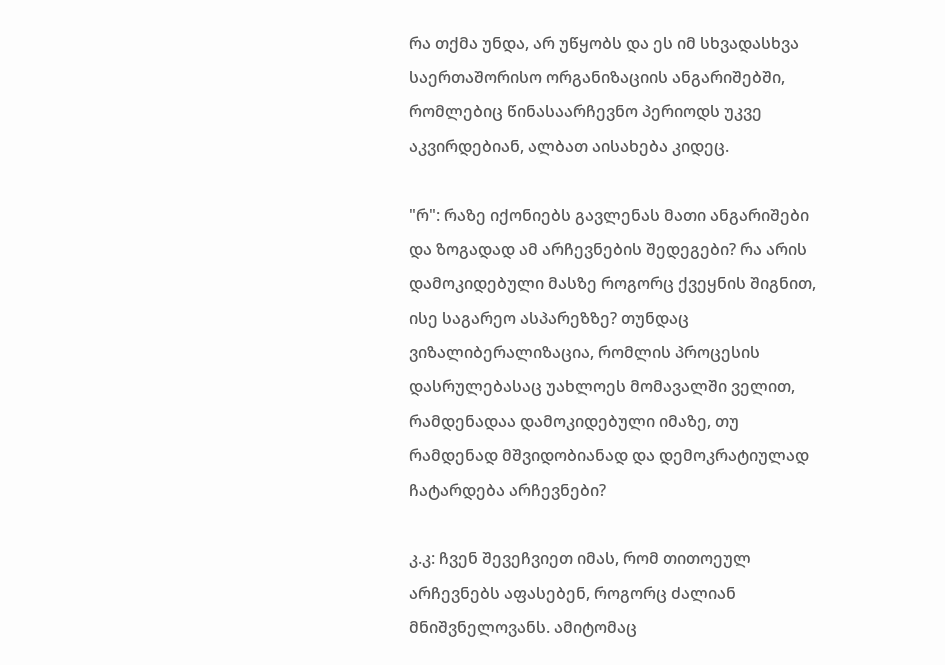რა თქმა უნდა, არ უწყობს და ეს იმ სხვადასხვა საერთაშორისო ორგანიზაციის ანგარიშებში, რომლებიც წინასაარჩევნო პერიოდს უკვე აკვირდებიან, ალბათ აისახება კიდეც.

"რ": რაზე იქონიებს გავლენას მათი ანგარიშები და ზოგადად ამ არჩევნების შედეგები? რა არის დამოკიდებული მასზე როგორც ქვეყნის შიგნით, ისე საგარეო ასპარეზზე? თუნდაც ვიზალიბერალიზაცია, რომლის პროცესის დასრულებასაც უახლოეს მომავალში ველით, რამდენადაა დამოკიდებული იმაზე, თუ რამდენად მშვიდობიანად და დემოკრატიულად ჩატარდება არჩევნები?

კ.კ: ჩვენ შევეჩვიეთ იმას, რომ თითოეულ არჩევნებს აფასებენ, როგორც ძალიან მნიშვნელოვანს. ამიტომაც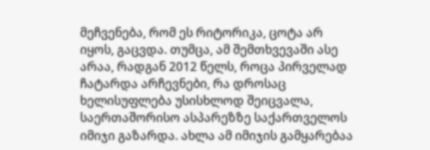მეჩვენება, რომ ეს რიტორიკა, ცოტა არ იყოს, გაცვდა. თუმცა, ამ შემთხვევაში ასე არაა, რადგან 2012 წელს, როცა პირველად ჩატარდა არჩევნები, რა დროსაც ხელისუფლება უსისხლოდ შეიცვალა, საერთაშორისო ასპარეზზე საქართველოს იმიჯი გაზარდა. ახლა ამ იმიჯის გამყარებაა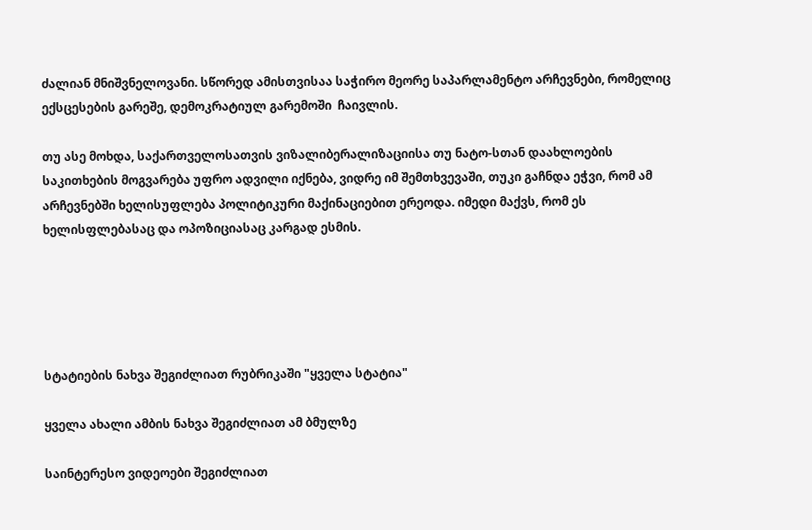ძალიან მნიშვნელოვანი. სწორედ ამისთვისაა საჭირო მეორე საპარლამენტო არჩევნები, რომელიც ექსცესების გარეშე, დემოკრატიულ გარემოში  ჩაივლის.

თუ ასე მოხდა, საქართველოსათვის ვიზალიბერალიზაციისა თუ ნატო-სთან დაახლოების საკითხების მოგვარება უფრო ადვილი იქნება, ვიდრე იმ შემთხვევაში, თუკი გაჩნდა ეჭვი, რომ ამ არჩევნებში ხელისუფლება პოლიტიკური მაქინაციებით ერეოდა. იმედი მაქვს, რომ ეს ხელისფლებასაც და ოპოზიციასაც კარგად ესმის.





სტატიების ნახვა შეგიძლიათ რუბრიკაში "ყველა სტატია"

ყველა ახალი ამბის ნახვა შეგიძლიათ ამ ბმულზე

საინტერესო ვიდეოები შეგიძლიათ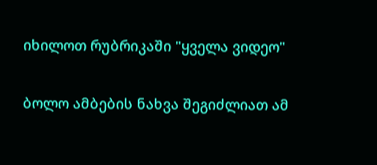იხილოთ რუბრიკაში "ყველა ვიდეო"

ბოლო ამბების ნახვა შეგიძლიათ ამ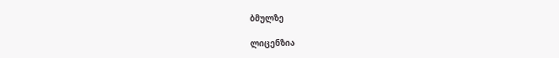ბმულზე

ლიცენზია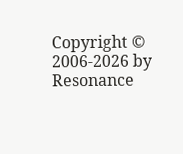Copyright © 2006-2026 by Resonance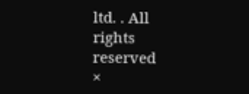ltd. . All rights reserved
×